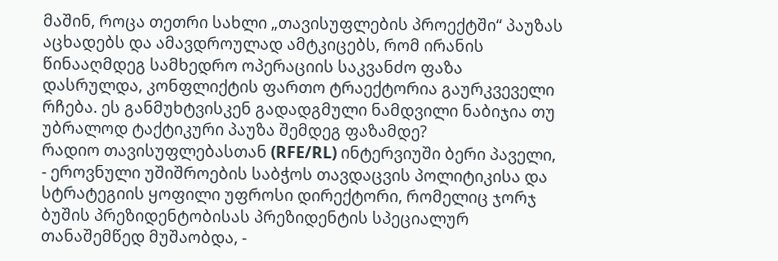მაშინ, როცა თეთრი სახლი „თავისუფლების პროექტში“ პაუზას აცხადებს და ამავდროულად ამტკიცებს, რომ ირანის წინააღმდეგ სამხედრო ოპერაციის საკვანძო ფაზა დასრულდა, კონფლიქტის ფართო ტრაექტორია გაურკვეველი რჩება. ეს განმუხტვისკენ გადადგმული ნამდვილი ნაბიჯია თუ უბრალოდ ტაქტიკური პაუზა შემდეგ ფაზამდე?
რადიო თავისუფლებასთან (RFE/RL) ინტერვიუში ბერი პაველი, - ეროვნული უშიშროების საბჭოს თავდაცვის პოლიტიკისა და სტრატეგიის ყოფილი უფროსი დირექტორი, რომელიც ჯორჯ ბუშის პრეზიდენტობისას პრეზიდენტის სპეციალურ თანაშემწედ მუშაობდა, -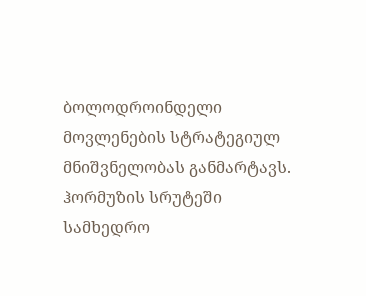ბოლოდროინდელი მოვლენების სტრატეგიულ მნიშვნელობას განმარტავს.
ჰორმუზის სრუტეში სამხედრო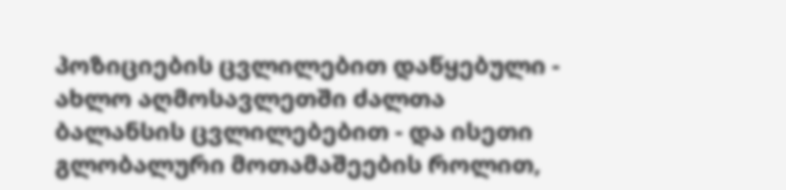პოზიციების ცვლილებით დაწყებული - ახლო აღმოსავლეთში ძალთა ბალანსის ცვლილებებით - და ისეთი გლობალური მოთამაშეების როლით,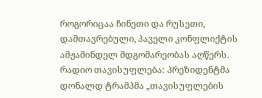როგორიცაა ჩინეთი და რუსეთი, დამთავრებული, პაველი კონფლიქტის ამჟამინდელ მდგომარეობას აღწერს.
რადიო თავისუფლება: პრეზიდენტმა დონალდ ტრამპმა „თავისუფლების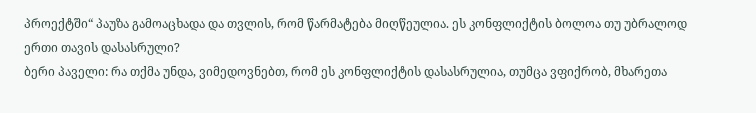პროექტში“ პაუზა გამოაცხადა და თვლის, რომ წარმატება მიღწეულია. ეს კონფლიქტის ბოლოა თუ უბრალოდ ერთი თავის დასასრული?
ბერი პაველი: რა თქმა უნდა, ვიმედოვნებთ, რომ ეს კონფლიქტის დასასრულია, თუმცა ვფიქრობ, მხარეთა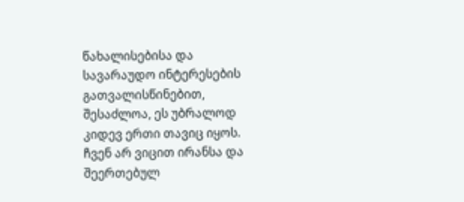წახალისებისა და სავარაუდო ინტერესების გათვალისწინებით, შესაძლოა, ეს უბრალოდ კიდევ ერთი თავიც იყოს. ჩვენ არ ვიცით ირანსა და შეერთებულ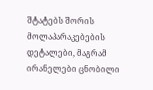შტატებს შორის მოლაპარაკებების დეტალები, მაგრამ ირანელები ცნობილი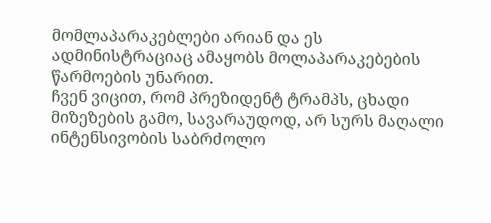მომლაპარაკებლები არიან და ეს ადმინისტრაციაც ამაყობს მოლაპარაკებების წარმოების უნარით.
ჩვენ ვიცით, რომ პრეზიდენტ ტრამპს, ცხადი მიზეზების გამო, სავარაუდოდ, არ სურს მაღალი ინტენსივობის საბრძოლო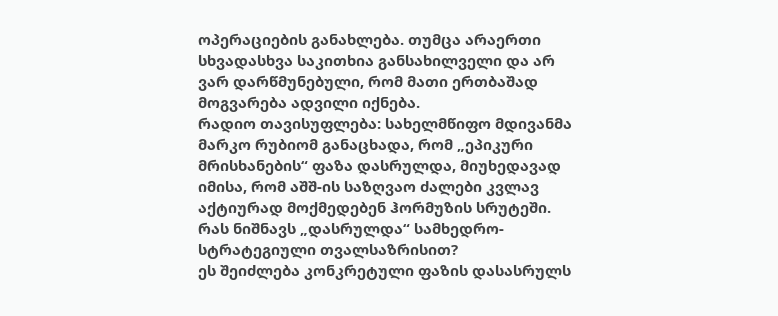ოპერაციების განახლება. თუმცა არაერთი სხვადასხვა საკითხია განსახილველი და არ ვარ დარწმუნებული, რომ მათი ერთბაშად მოგვარება ადვილი იქნება.
რადიო თავისუფლება: სახელმწიფო მდივანმა მარკო რუბიომ განაცხადა, რომ „ეპიკური მრისხანების“ ფაზა დასრულდა, მიუხედავად იმისა, რომ აშშ-ის საზღვაო ძალები კვლავ აქტიურად მოქმედებენ ჰორმუზის სრუტეში. რას ნიშნავს „დასრულდა“ სამხედრო-სტრატეგიული თვალსაზრისით?
ეს შეიძლება კონკრეტული ფაზის დასასრულს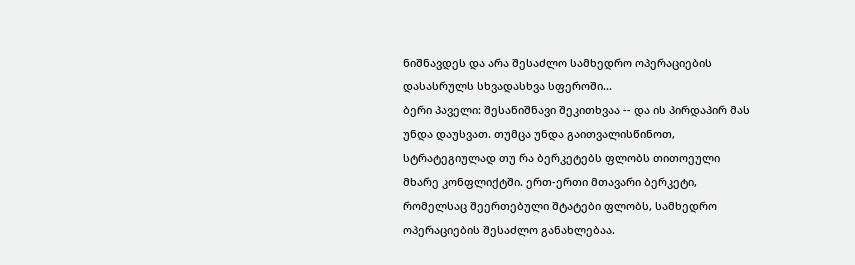ნიშნავდეს და არა შესაძლო სამხედრო ოპერაციების დასასრულს სხვადასხვა სფეროში...
ბერი პაველი: შესანიშნავი შეკითხვაა -- და ის პირდაპირ მას უნდა დაუსვათ. თუმცა უნდა გაითვალისწინოთ, სტრატეგიულად თუ რა ბერკეტებს ფლობს თითოეული მხარე კონფლიქტში. ერთ-ერთი მთავარი ბერკეტი, რომელსაც შეერთებული შტატები ფლობს, სამხედრო ოპერაციების შესაძლო განახლებაა.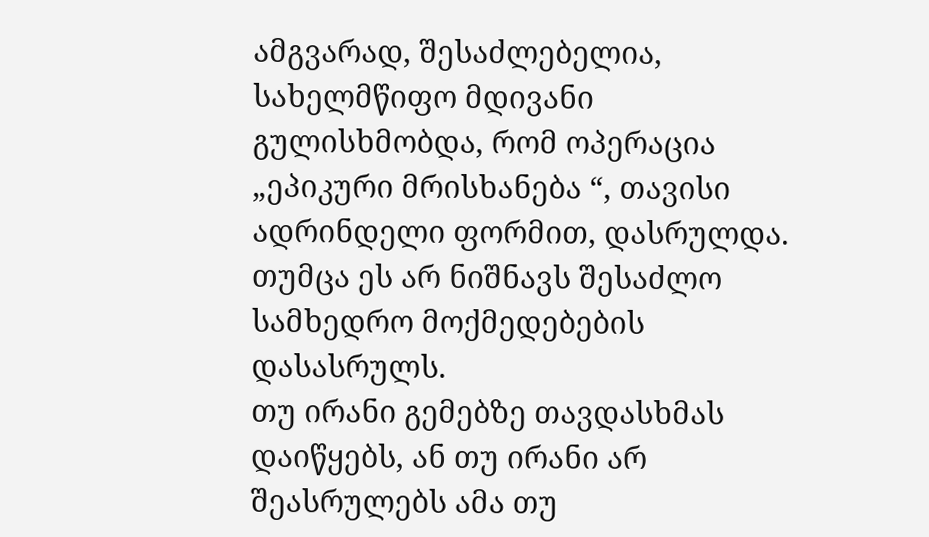ამგვარად, შესაძლებელია, სახელმწიფო მდივანი გულისხმობდა, რომ ოპერაცია „ეპიკური მრისხანება “, თავისი ადრინდელი ფორმით, დასრულდა. თუმცა ეს არ ნიშნავს შესაძლო სამხედრო მოქმედებების დასასრულს.
თუ ირანი გემებზე თავდასხმას დაიწყებს, ან თუ ირანი არ შეასრულებს ამა თუ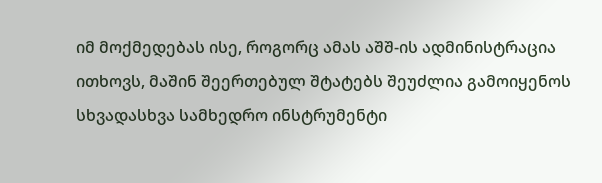იმ მოქმედებას ისე, როგორც ამას აშშ-ის ადმინისტრაცია ითხოვს, მაშინ შეერთებულ შტატებს შეუძლია გამოიყენოს სხვადასხვა სამხედრო ინსტრუმენტი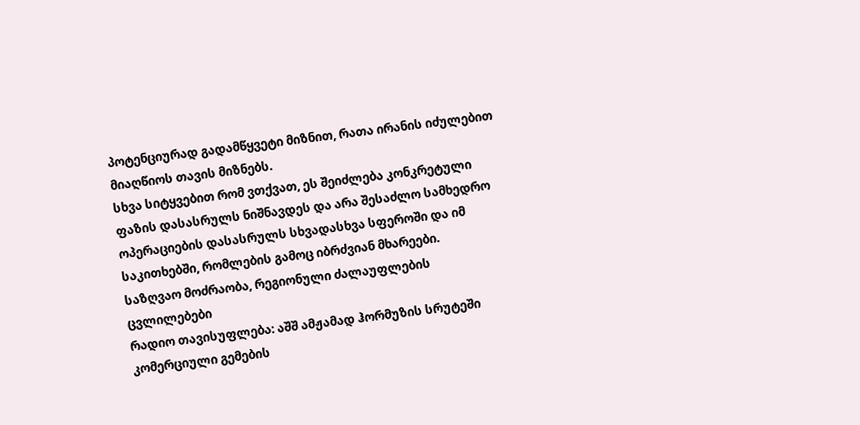პოტენციურად გადამწყვეტი მიზნით, რათა ირანის იძულებით მიაღწიოს თავის მიზნებს.
სხვა სიტყვებით რომ ვთქვათ, ეს შეიძლება კონკრეტული ფაზის დასასრულს ნიშნავდეს და არა შესაძლო სამხედრო ოპერაციების დასასრულს სხვადასხვა სფეროში და იმ საკითხებში, რომლების გამოც იბრძვიან მხარეები.
საზღვაო მოძრაობა, რეგიონული ძალაუფლების ცვლილებები
რადიო თავისუფლება: აშშ ამჟამად ჰორმუზის სრუტეში კომერციული გემების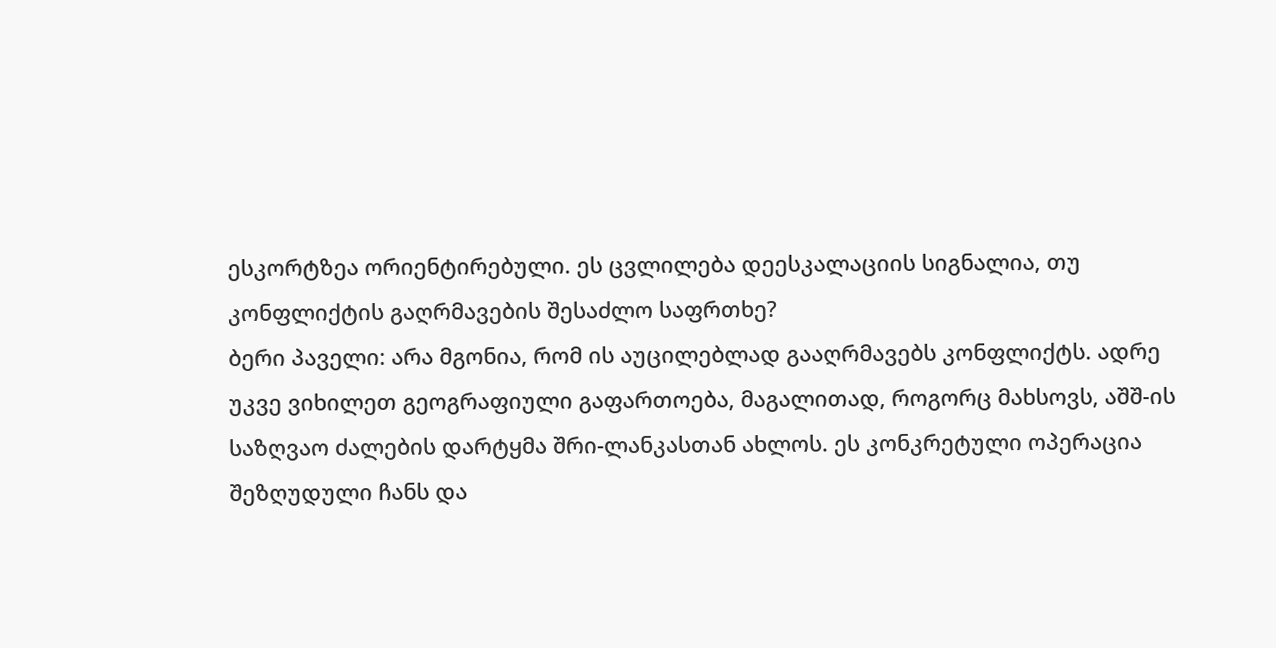ესკორტზეა ორიენტირებული. ეს ცვლილება დეესკალაციის სიგნალია, თუ კონფლიქტის გაღრმავების შესაძლო საფრთხე?
ბერი პაველი: არა მგონია, რომ ის აუცილებლად გააღრმავებს კონფლიქტს. ადრე უკვე ვიხილეთ გეოგრაფიული გაფართოება, მაგალითად, როგორც მახსოვს, აშშ-ის საზღვაო ძალების დარტყმა შრი-ლანკასთან ახლოს. ეს კონკრეტული ოპერაცია შეზღუდული ჩანს და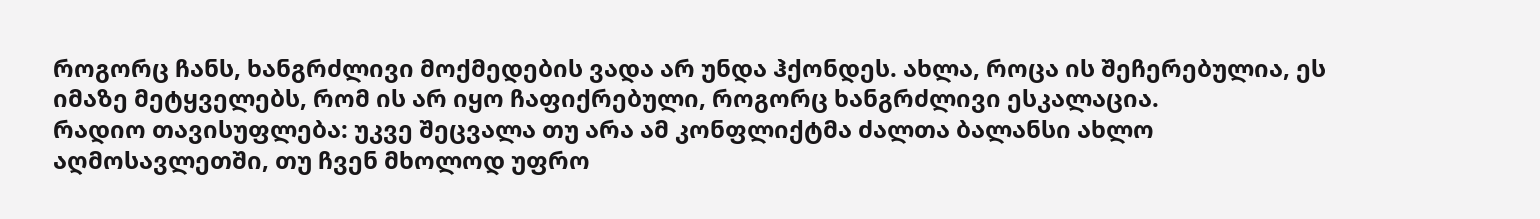როგორც ჩანს, ხანგრძლივი მოქმედების ვადა არ უნდა ჰქონდეს. ახლა, როცა ის შეჩერებულია, ეს იმაზე მეტყველებს, რომ ის არ იყო ჩაფიქრებული, როგორც ხანგრძლივი ესკალაცია.
რადიო თავისუფლება: უკვე შეცვალა თუ არა ამ კონფლიქტმა ძალთა ბალანსი ახლო აღმოსავლეთში, თუ ჩვენ მხოლოდ უფრო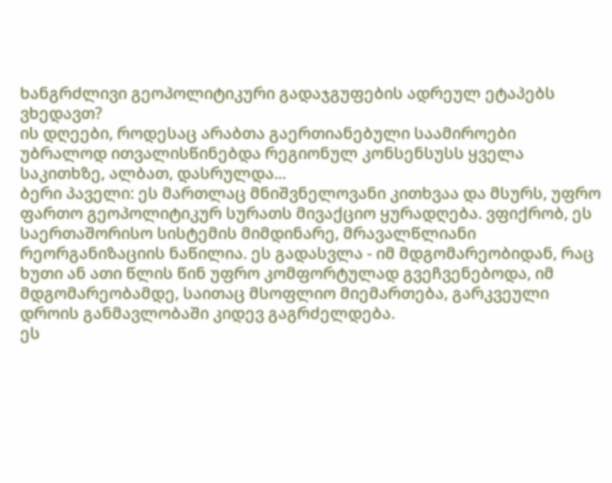ხანგრძლივი გეოპოლიტიკური გადაჯგუფების ადრეულ ეტაპებს ვხედავთ?
ის დღეები, როდესაც არაბთა გაერთიანებული საამიროები უბრალოდ ითვალისწინებდა რეგიონულ კონსენსუსს ყველა საკითხზე, ალბათ, დასრულდა...
ბერი პაველი: ეს მართლაც მნიშვნელოვანი კითხვაა და მსურს, უფრო ფართო გეოპოლიტიკურ სურათს მივაქციო ყურადღება. ვფიქრობ, ეს საერთაშორისო სისტემის მიმდინარე, მრავალწლიანი რეორგანიზაციის ნაწილია. ეს გადასვლა - იმ მდგომარეობიდან, რაც ხუთი ან ათი წლის წინ უფრო კომფორტულად გვეჩვენებოდა, იმ მდგომარეობამდე, საითაც მსოფლიო მიემართება, გარკვეული დროის განმავლობაში კიდევ გაგრძელდება.
ეს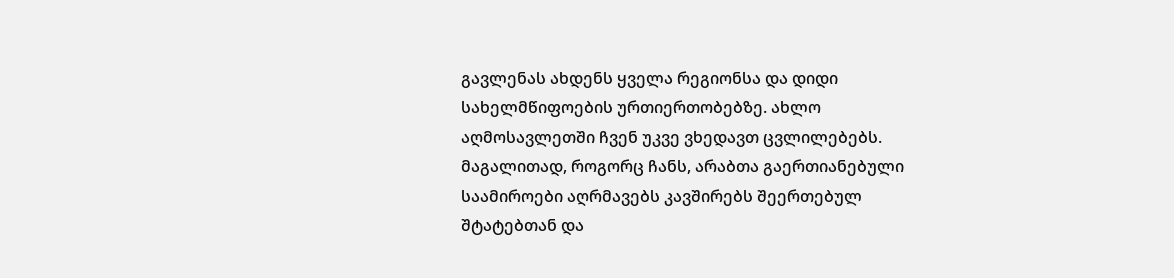გავლენას ახდენს ყველა რეგიონსა და დიდი სახელმწიფოების ურთიერთობებზე. ახლო აღმოსავლეთში ჩვენ უკვე ვხედავთ ცვლილებებს. მაგალითად, როგორც ჩანს, არაბთა გაერთიანებული საამიროები აღრმავებს კავშირებს შეერთებულ შტატებთან და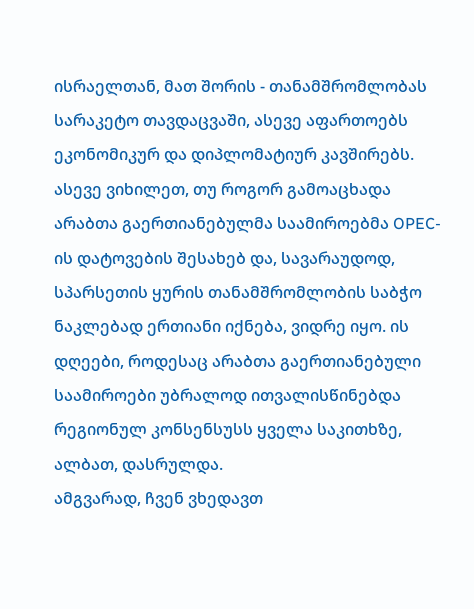ისრაელთან, მათ შორის - თანამშრომლობას სარაკეტო თავდაცვაში, ასევე აფართოებს ეკონომიკურ და დიპლომატიურ კავშირებს.
ასევე ვიხილეთ, თუ როგორ გამოაცხადა არაბთა გაერთიანებულმა საამიროებმა OPEC-ის დატოვების შესახებ და, სავარაუდოდ, სპარსეთის ყურის თანამშრომლობის საბჭო ნაკლებად ერთიანი იქნება, ვიდრე იყო. ის დღეები, როდესაც არაბთა გაერთიანებული საამიროები უბრალოდ ითვალისწინებდა რეგიონულ კონსენსუსს ყველა საკითხზე, ალბათ, დასრულდა.
ამგვარად, ჩვენ ვხედავთ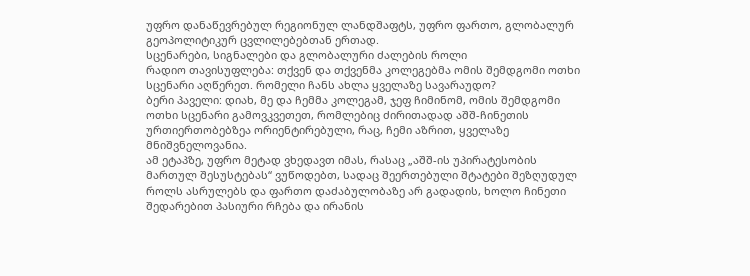უფრო დანაწევრებულ რეგიონულ ლანდშაფტს, უფრო ფართო, გლობალურ გეოპოლიტიკურ ცვლილებებთან ერთად.
სცენარები, სიგნალები და გლობალური ძალების როლი
რადიო თავისუფლება: თქვენ და თქვენმა კოლეგებმა ომის შემდგომი ოთხი სცენარი აღწერეთ. რომელი ჩანს ახლა ყველაზე სავარაუდო?
ბერი პაველი: დიახ, მე და ჩემმა კოლეგამ, ჯეფ ჩიმინომ, ომის შემდგომი ოთხი სცენარი გამოვკვეთეთ, რომლებიც ძირითადად აშშ-ჩინეთის ურთიერთობებზეა ორიენტირებული, რაც, ჩემი აზრით, ყველაზე მნიშვნელოვანია.
ამ ეტაპზე, უფრო მეტად ვხედავთ იმას, რასაც „აშშ-ის უპირატესობის მართულ შესუსტებას“ ვუწოდებთ, სადაც შეერთებული შტატები შეზღუდულ როლს ასრულებს და ფართო დაძაბულობაზე არ გადადის, ხოლო ჩინეთი შედარებით პასიური რჩება და ირანის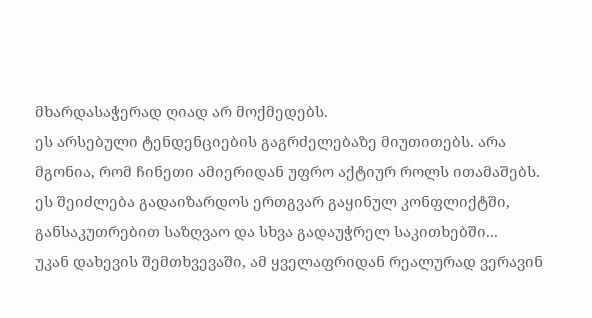მხარდასაჭერად ღიად არ მოქმედებს.
ეს არსებული ტენდენციების გაგრძელებაზე მიუთითებს. არა მგონია, რომ ჩინეთი ამიერიდან უფრო აქტიურ როლს ითამაშებს.
ეს შეიძლება გადაიზარდოს ერთგვარ გაყინულ კონფლიქტში, განსაკუთრებით საზღვაო და სხვა გადაუჭრელ საკითხებში...
უკან დახევის შემთხვევაში, ამ ყველაფრიდან რეალურად ვერავინ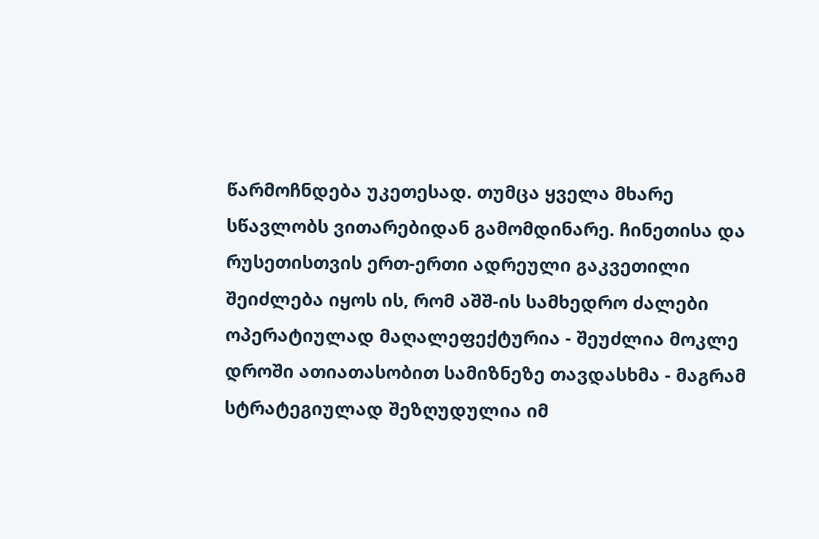წარმოჩნდება უკეთესად. თუმცა ყველა მხარე სწავლობს ვითარებიდან გამომდინარე. ჩინეთისა და რუსეთისთვის ერთ-ერთი ადრეული გაკვეთილი შეიძლება იყოს ის, რომ აშშ-ის სამხედრო ძალები ოპერატიულად მაღალეფექტურია - შეუძლია მოკლე დროში ათიათასობით სამიზნეზე თავდასხმა - მაგრამ სტრატეგიულად შეზღუდულია იმ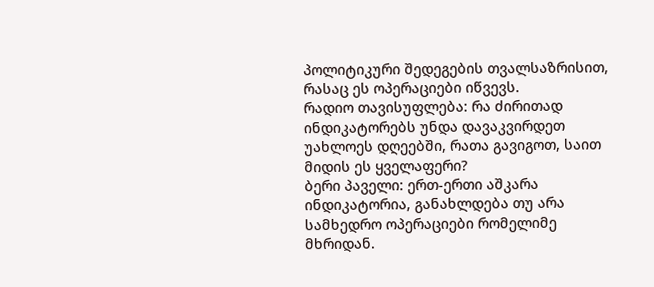პოლიტიკური შედეგების თვალსაზრისით, რასაც ეს ოპერაციები იწვევს.
რადიო თავისუფლება: რა ძირითად ინდიკატორებს უნდა დავაკვირდეთ უახლოეს დღეებში, რათა გავიგოთ, საით მიდის ეს ყველაფერი?
ბერი პაველი: ერთ-ერთი აშკარა ინდიკატორია, განახლდება თუ არა სამხედრო ოპერაციები რომელიმე მხრიდან.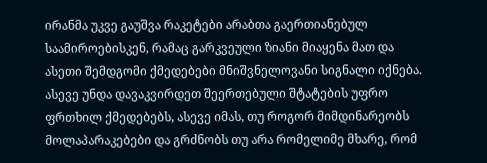ირანმა უკვე გაუშვა რაკეტები არაბთა გაერთიანებულ საამიროებისკენ, რამაც გარკვეული ზიანი მიაყენა მათ და ასეთი შემდგომი ქმედებები მნიშვნელოვანი სიგნალი იქნება.
ასევე უნდა დავაკვირდეთ შეერთებული შტატების უფრო ფრთხილ ქმედებებს, ასევე იმას, თუ როგორ მიმდინარეობს მოლაპარაკებები და გრძნობს თუ არა რომელიმე მხარე, რომ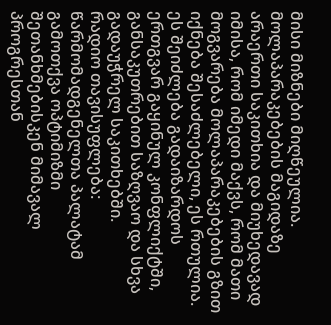მისი მიზნები მიღწეულია.
მოლაპარაკებების მაგიდაზე არაერთი საკითხია და მიუხედავად იმისა, რომ იმედი მაქვს, რომ მათი მოგვარება მოლაპარაკებების გზით იქნება შესაძლებელი, ეს რთულია. ეს შეიძლება გადაიზარდოს ერთგვარ გაყინულ კონფლიქტში, განსაკუთრებით საზღვაო და სხვა გადაუჭრელ საკითხებში.
რადიო თავისუფლება: წარმომადგენელთა პალატამ გამოთქვა ოპტიმიზმი შეთანხმებისკენ მიმავალ პროგრესთან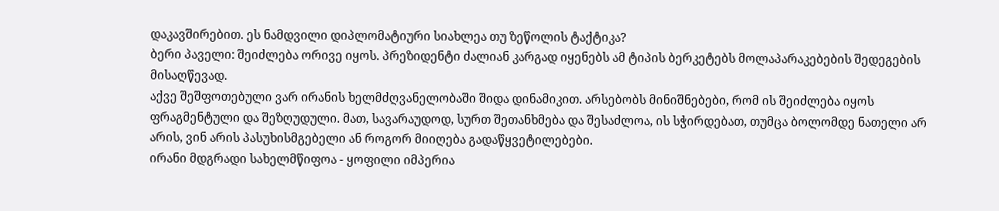დაკავშირებით. ეს ნამდვილი დიპლომატიური სიახლეა თუ ზეწოლის ტაქტიკა?
ბერი პაველი: შეიძლება ორივე იყოს. პრეზიდენტი ძალიან კარგად იყენებს ამ ტიპის ბერკეტებს მოლაპარაკებების შედეგების მისაღწევად.
აქვე შეშფოთებული ვარ ირანის ხელმძღვანელობაში შიდა დინამიკით. არსებობს მინიშნებები, რომ ის შეიძლება იყოს ფრაგმენტული და შეზღუდული. მათ, სავარაუდოდ, სურთ შეთანხმება და შესაძლოა, ის სჭირდებათ, თუმცა ბოლომდე ნათელი არ არის, ვინ არის პასუხისმგებელი ან როგორ მიიღება გადაწყვეტილებები.
ირანი მდგრადი სახელმწიფოა - ყოფილი იმპერია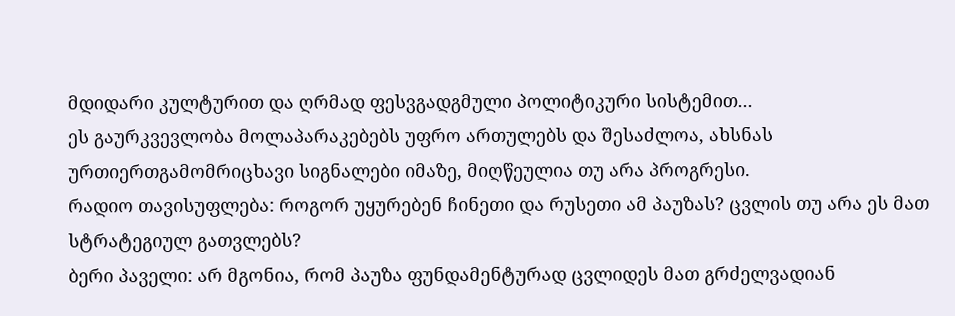მდიდარი კულტურით და ღრმად ფესვგადგმული პოლიტიკური სისტემით...
ეს გაურკვევლობა მოლაპარაკებებს უფრო ართულებს და შესაძლოა, ახსნას ურთიერთგამომრიცხავი სიგნალები იმაზე, მიღწეულია თუ არა პროგრესი.
რადიო თავისუფლება: როგორ უყურებენ ჩინეთი და რუსეთი ამ პაუზას? ცვლის თუ არა ეს მათ სტრატეგიულ გათვლებს?
ბერი პაველი: არ მგონია, რომ პაუზა ფუნდამენტურად ცვლიდეს მათ გრძელვადიან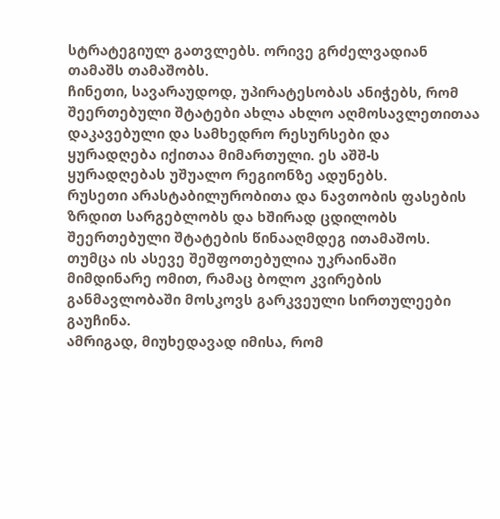სტრატეგიულ გათვლებს. ორივე გრძელვადიან თამაშს თამაშობს.
ჩინეთი, სავარაუდოდ, უპირატესობას ანიჭებს, რომ შეერთებული შტატები ახლა ახლო აღმოსავლეთითაა დაკავებული და სამხედრო რესურსები და ყურადღება იქითაა მიმართული. ეს აშშ-ს ყურადღებას უშუალო რეგიონზე ადუნებს.
რუსეთი არასტაბილურობითა და ნავთობის ფასების ზრდით სარგებლობს და ხშირად ცდილობს შეერთებული შტატების წინააღმდეგ ითამაშოს. თუმცა ის ასევე შეშფოთებულია უკრაინაში მიმდინარე ომით, რამაც ბოლო კვირების განმავლობაში მოსკოვს გარკვეული სირთულეები გაუჩინა.
ამრიგად, მიუხედავად იმისა, რომ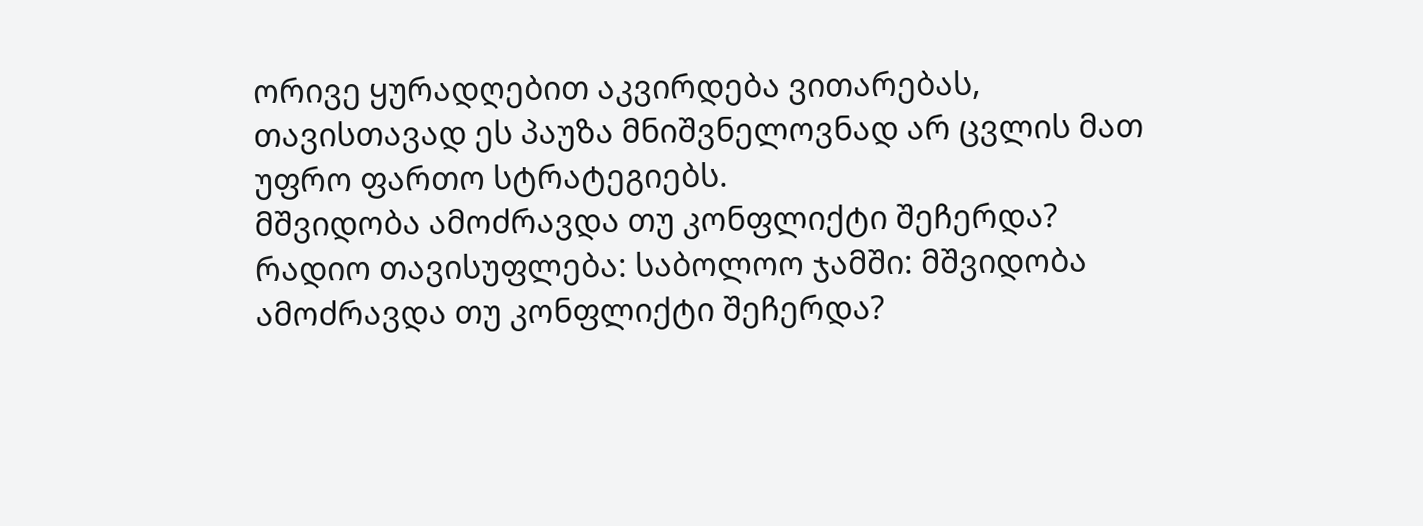ორივე ყურადღებით აკვირდება ვითარებას, თავისთავად ეს პაუზა მნიშვნელოვნად არ ცვლის მათ უფრო ფართო სტრატეგიებს.
მშვიდობა ამოძრავდა თუ კონფლიქტი შეჩერდა?
რადიო თავისუფლება: საბოლოო ჯამში: მშვიდობა ამოძრავდა თუ კონფლიქტი შეჩერდა?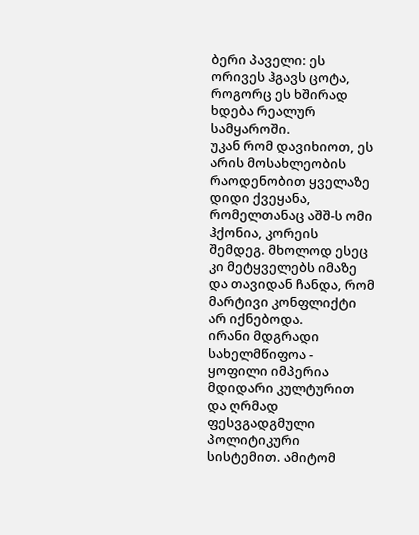ბერი პაველი: ეს ორივეს ჰგავს ცოტა, როგორც ეს ხშირად ხდება რეალურ სამყაროში.
უკან რომ დავიხიოთ, ეს არის მოსახლეობის რაოდენობით ყველაზე დიდი ქვეყანა, რომელთანაც აშშ-ს ომი ჰქონია, კორეის შემდეგ. მხოლოდ ესეც კი მეტყველებს იმაზე და თავიდან ჩანდა, რომ მარტივი კონფლიქტი არ იქნებოდა.
ირანი მდგრადი სახელმწიფოა - ყოფილი იმპერია მდიდარი კულტურით და ღრმად ფესვგადგმული პოლიტიკური სისტემით. ამიტომ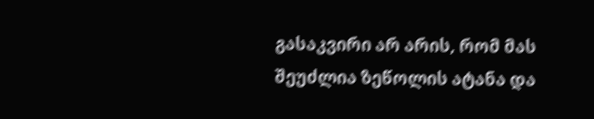გასაკვირი არ არის, რომ მას შეუძლია ზეწოლის ატანა და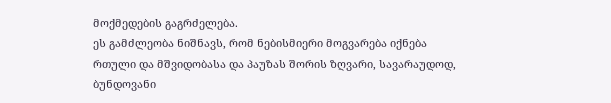მოქმედების გაგრძელება.
ეს გამძლეობა ნიშნავს, რომ ნებისმიერი მოგვარება იქნება რთული და მშვიდობასა და პაუზას შორის ზღვარი, სავარაუდოდ, ბუნდოვანი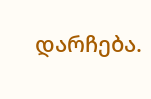დარჩება.